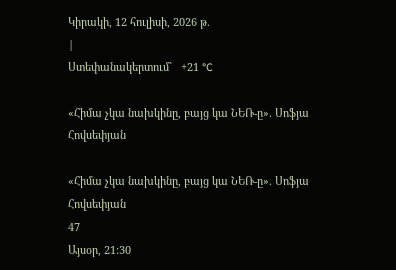Կիրակի, 12 հուլիսի, 2026 թ.
|
Ստեփանակերտում`   +21 °C

«Հիմա չկա նախկինը, բայց կա ՆԵՌ-ը». Սոֆյա Հովսեփյան

«Հիմա չկա նախկինը, բայց կա ՆԵՌ-ը». Սոֆյա Հովսեփյան
47
Այսօր, 21:30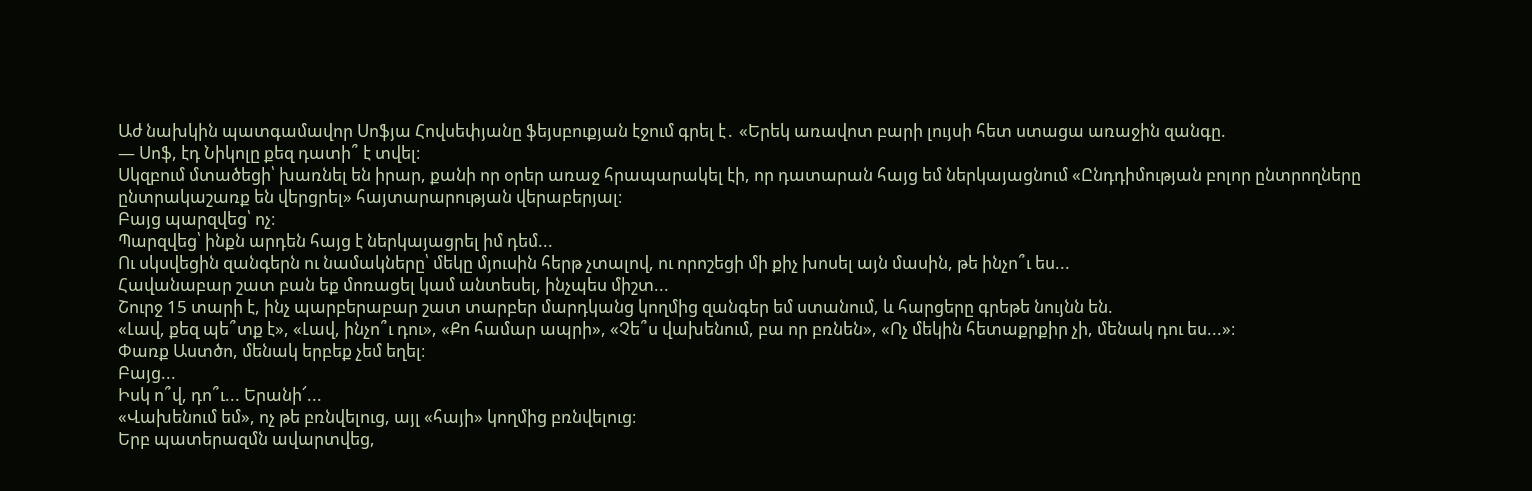Աժ նախկին պատգամավոր Սոֆյա Հովսեփյանը ֆեյսբուքյան էջում գրել է․ «Երեկ առավոտ բարի լույսի հետ ստացա առաջին զանգը.
— Սոֆ, էդ Նիկոլը քեզ դատի՞ է տվել։
Սկզբում մտածեցի՝ խառնել են իրար, քանի որ օրեր առաջ հրապարակել էի, որ դատարան հայց եմ ներկայացնում «Ընդդիմության բոլոր ընտրողները ընտրակաշառք են վերցրել» հայտարարության վերաբերյալ։
Բայց պարզվեց՝ ոչ։
Պարզվեց՝ ինքն արդեն հայց է ներկայացրել իմ դեմ...
Ու սկսվեցին զանգերն ու նամակները՝ մեկը մյուսին հերթ չտալով, ու որոշեցի մի քիչ խոսել այն մասին, թե ինչո՞ւ ես...
Հավանաբար շատ բան եք մոռացել կամ անտեսել, ինչպես միշտ...
Շուրջ 15 տարի է, ինչ պարբերաբար շատ տարբեր մարդկանց կողմից զանգեր եմ ստանում, և հարցերը գրեթե նույնն են.
«Լավ, քեզ պե՞տք է», «Լավ, ինչո՞ւ դու», «Քո համար ապրի», «Չե՞ս վախենում, բա որ բռնեն», «Ոչ մեկին հետաքրքիր չի, մենակ դու ես...»։
Փառք Աստծո, մենակ երբեք չեմ եղել։
Բայց...
Իսկ ո՞վ, դո՞ւ... Երանի՜...
«Վախենում եմ», ոչ թե բռնվելուց, այլ «հայի» կողմից բռնվելուց։
Երբ պատերազմն ավարտվեց,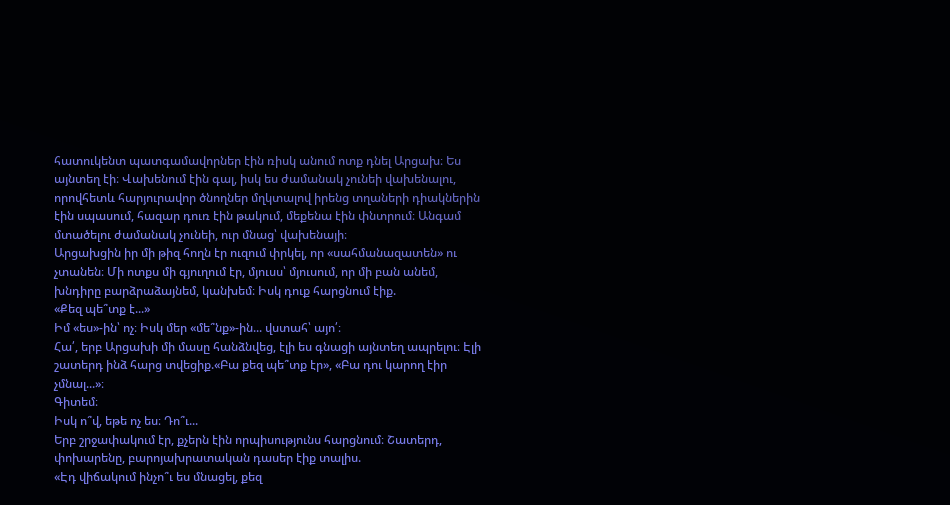հատուկենտ պատգամավորներ էին ռիսկ անում ոտք դնել Արցախ։ Ես այնտեղ էի։ Վախենում էին գալ, իսկ ես ժամանակ չունեի վախենալու, որովհետև հարյուրավոր ծնողներ մղկտալով իրենց տղաների դիակներին էին սպասում, հազար դուռ էին թակում, մեքենա էին փնտրում։ Անգամ մտածելու ժամանակ չունեի, ուր մնաց՝ վախենայի։
Արցախցին իր մի թիզ հողն էր ուզում փրկել, որ «սահմանազատեն» ու չտանեն։ Մի ոտքս մի գյուղում էր, մյուսս՝ մյուսում, որ մի բան անեմ, խնդիրը բարձրաձայնեմ, կանխեմ։ Իսկ դուք հարցնում էիք.
«Քեզ պե՞տք է...»
Իմ «ես»-ին՝ ոչ։ Իսկ մեր «մե՞նք»-ին... վստահ՝ այո՛։
Հա՛, երբ Արցախի մի մասը հանձնվեց, էլի ես գնացի այնտեղ ապրելու։ Էլի շատերդ ինձ հարց տվեցիք.«Բա քեզ պե՞տք էր», «Բա դու կարող էիր չմնալ...»։
Գիտեմ։
Իսկ ո՞վ, եթե ոչ ես։ Դո՞ւ...
Երբ շրջափակում էր, քչերն էին որպիսությունս հարցնում։ Շատերդ, փոխարենը, բարոյախրատական դասեր էիք տալիս.
«Էդ վիճակում ինչո՞ւ ես մնացել, քեզ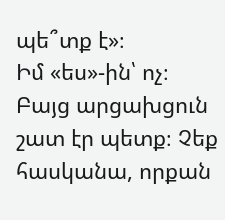պե՞տք է»։
Իմ «ես»-ին՝ ոչ։ Բայց արցախցուն շատ էր պետք։ Չեք հասկանա, որքան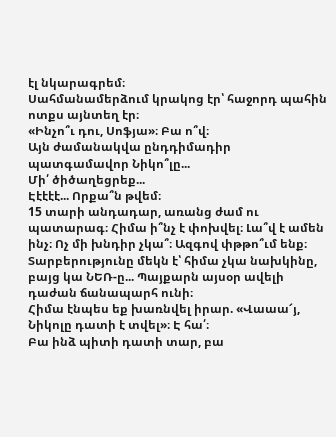էլ նկարագրեմ։
Սահմանամերձում կրակոց էր՝ հաջորդ պահին ոտքս այնտեղ էր։
«Ինչո՞ւ դու, Սոֆյա»։ Բա ո՞վ։
Այն ժամանակվա ընդդիմադիր պատգամավոր Նիկո՞լը...
Մի՛ ծիծաղեցրեք...
Էէէէէ... Որքա՞ն թվեմ։
15 տարի անդադար, առանց ժամ ու պատարագ։ Հիմա ի՞նչ է փոխվել։ Լա՞վ է ամեն ինչ։ Ոչ մի խնդիր չկա՞։ Ազգով փթթո՞ւմ ենք։
Տարբերությունը մեկն է՝ հիմա չկա նախկինը, բայց կա ՆԵՌ-ը... Պայքարն այսօր ավելի դաժան ճանապարհ ունի։
Հիմա էնպես եք խառնվել իրար. «Վաաա՜յ, Նիկոլը դատի է տվել»։ Է հա՛։
Բա ինձ պիտի դատի տար, բա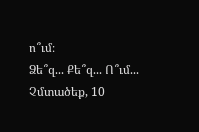ո՞ւմ։
Ձե՞զ... Քե՞զ... Ո՞ւմ...
Չմտածեք, 10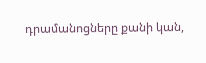դրամանոցները քանի կան,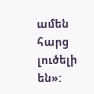ամեն հարց լուծելի են»: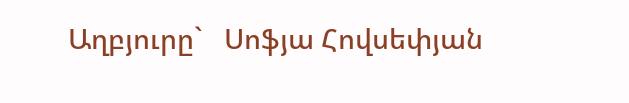Աղբյուրը`   Սոֆյա Հովսեփյան